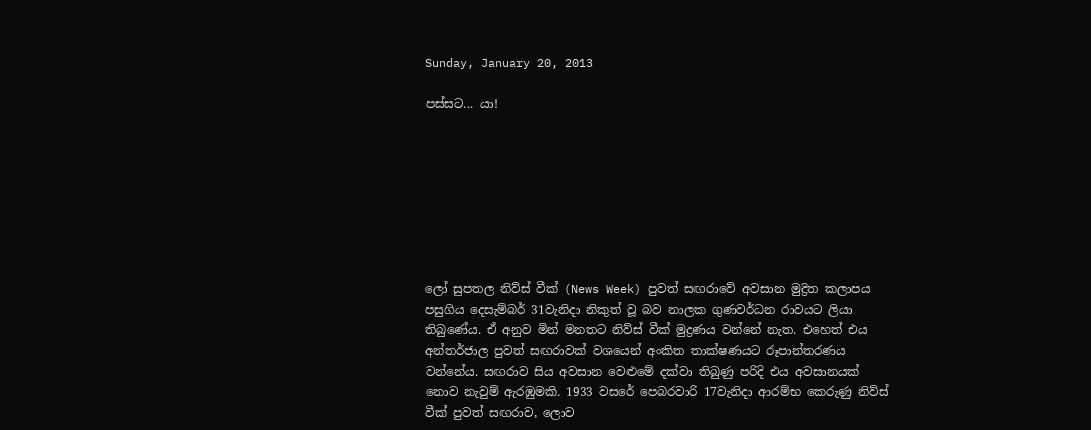Sunday, January 20, 2013

පස්සට... යා!








ලෝ සුපතල නිව්ස් වීක් (News Week) පුවත් සඟරාවේ අවසාන මුද්‍රිත කලාපය පසුගිය දෙසැම්බර් 31වැනිදා නිකුත් වූ බව නාලක ගුණවර්ධන රාවයට ලියා තිබුණේය. ඒ අනුව මින් මනතට නිව්ස් වීක් මුද්‍රණය වන්නේ නැත. එහෙත් එය අන්තර්ජාල පුවත් සඟරාවක් වශයෙන් අංකිත තාක්ෂණයට රූපාන්තරණය වන්නේය. සඟරාව සිය අවසාන වෙළුමේ දක්වා තිබුණු පරිදි එය අවසානයක් නොව නැවුම් ඇරඹුමකි. 1933 වසරේ පෙබරවාරි 17වැනිදා ආරම්භ කෙරුණු නිව්ස් වීක් පුවත් සඟරාව, ලොව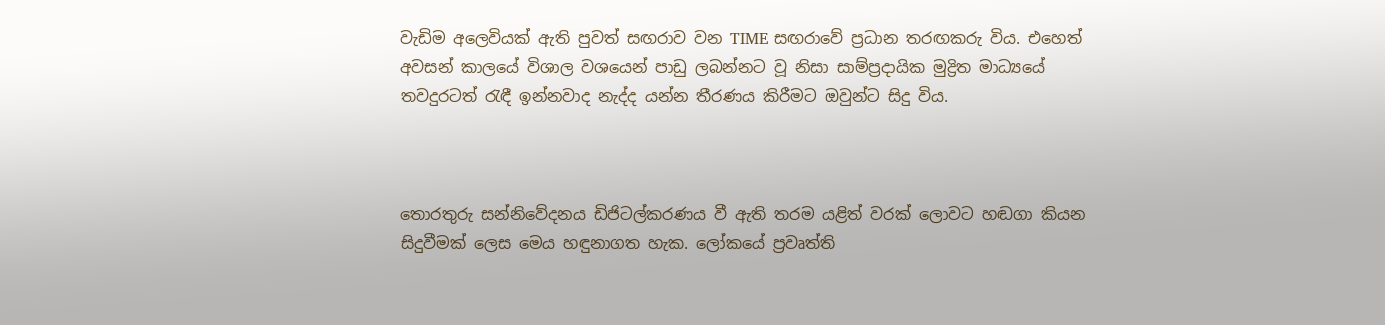වැඩිම අලෙවියක් ඇති පුවත් සඟරාව වන TIME සඟරාවේ ප්‍රධාන තරඟකරු විය. එහෙත් අවසන් කාලයේ විශාල වශයෙන් පාඩු ලබන්නට වූ නිසා සාම්ප්‍රදායික මුද්‍රිත මාධ්‍යයේ තවදුරටත් රැඳී ඉන්නවාද නැද්ද යන්න තීරණය කිරීමට ඔවුන්ට සිදු විය.



තොරතුරු සන්නිවේදනය ඩිජිටල්කරණය වී ඇති තරම යළිත් වරක් ලොවට හඬගා කියන සිදුවීමක් ලෙස මෙය හඳුනාගත හැක. ලෝකයේ ප්‍රවෘත්ති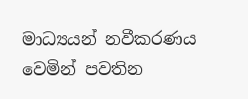මාධ්‍යයන් නවීකරණය වෙමින් පවතින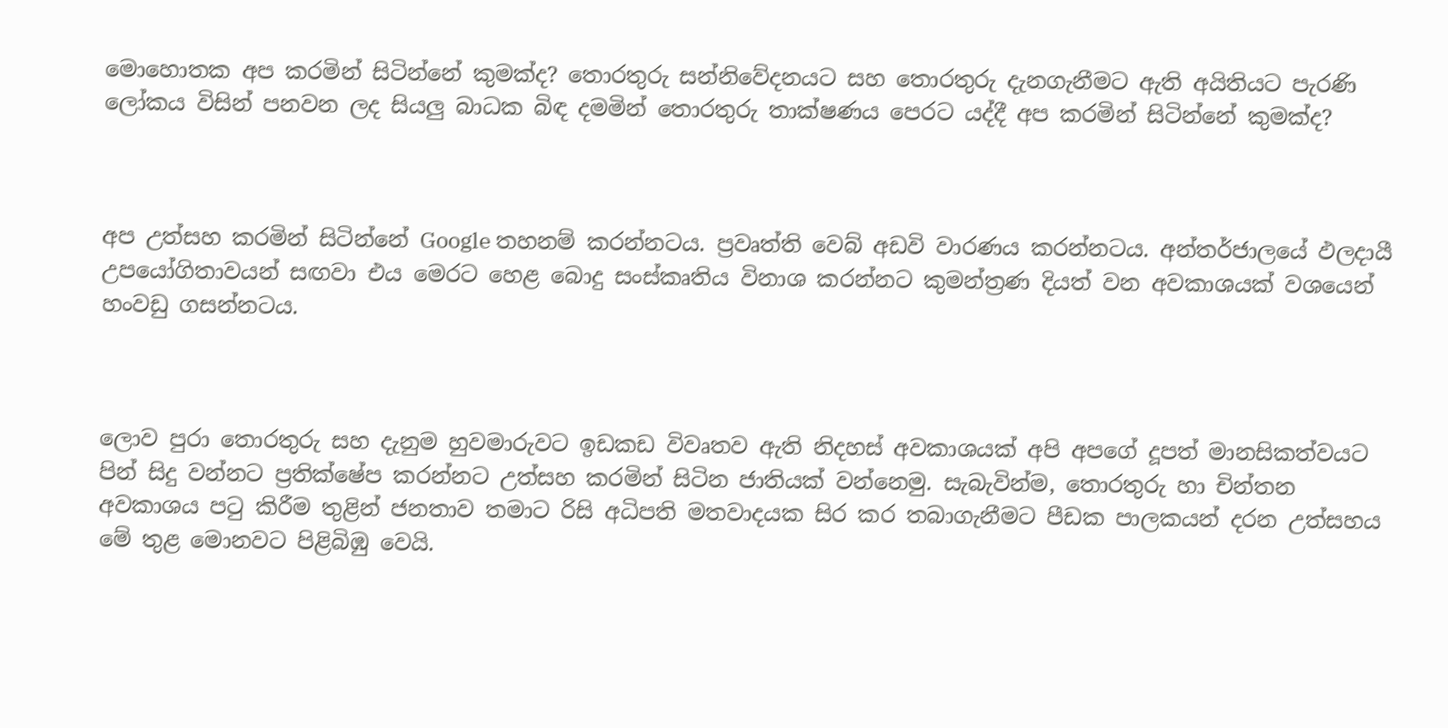මොහොතක අප කරමින් සිටින්නේ කුමක්ද? තොරතුරු සන්නිවේදනයට සහ තොරතුරු දැනගැනීමට ඇති අයිතියට පැරණි ලෝකය විසින් පනවන ලද සියලු බාධක බිඳ දමමින් තොරතුරු තාක්ෂණය පෙරට යද්දී අප කරමින් සිටින්නේ කුමක්ද?



අප උත්සහ කරමින් සිටින්නේ Google තහනම් කරන්නටය. ප්‍රවෘත්ති වෙබ් අඩවි වාරණය කරන්නටය. අන්තර්ජාලයේ ඵලදායී උපයෝගිතාවයන් සඟවා එය මෙරට හෙළ බොදු සංස්කෘතිය විනාශ කරන්නට කුමන්ත්‍රණ දියත් වන අවකාශයක් වශයෙන් හංවඩු ගසන්නටය.



ලොව පුරා තොරතුරු සහ දැනුම හුවමාරුවට ඉඩකඩ විවෘතව ඇති නිදහස් අවකාශයක් අපි අපගේ දූපත් මානසිකත්වයට පින් සිදු වන්නට ප්‍රතික්ෂේප කරන්නට උත්සහ කරමින් සිටින ජාතියක් වන්නෙමු. සැබැවින්ම, තොරතුරු හා චින්තන අවකාශය පටු කිරීම තුළින් ජනතාව තමාට රිසි අධිපති මතවාදයක සිර කර තබාගැනීමට පීඩක පාලකයන් දරන උත්සහය මේ තුළ මොනවට පිළිබිඹු වෙයි.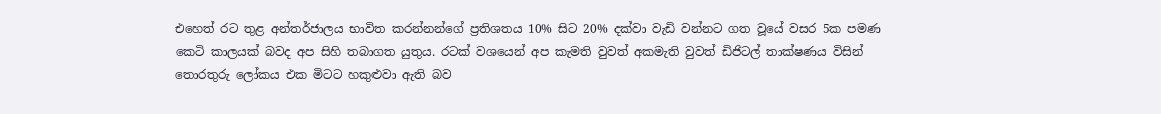එහෙත් රට තුළ අන්තර්ජාලය භාවිත කරන්නන්ගේ ප්‍රතිශතය 10% සිට 20% දක්වා වැඩි වන්නට ගත වූයේ වසර 5ක පමණ කෙටි කාලයක් බවද අප සිහි තබාගත යුතුය. රටක් වශයෙන් අප කැමති වුවත් අකමැති වුවත් ඩිජිටල් තාක්ෂණය විසින් තොරතුරු ලෝකය එක මිටට හකුළුවා ඇති බව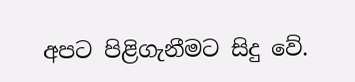අපට පිළිගැනීමට සිදු වේ.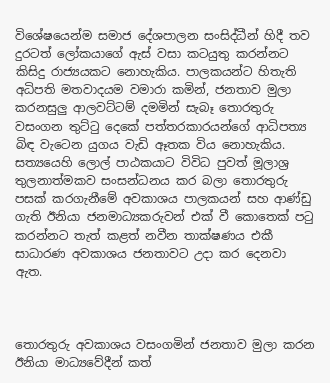විශේෂයෙන්ම සමාජ දේශපාලන සංසිද්ධීන් හිදී තව දුරටත් ලෝකයාගේ ඇස් වසා කටයුතු කරන්නට කිසිදු රාජ්‍යයකට නොහැකිය. පාලකයන්ට හිතැති අධිපති මතවාදයම වමාරා කමින්, ජනතාව මුලා කරනසුලු ආලවට්ටම් දමමින් සැබෑ තොරතුරු වසංගන තුට්ටු දෙකේ පත්තරකාරයන්ගේ ආධිපත්‍ය බිඳ වැටෙන යුගය වැඩි ඈතක විය නොහැකිය. සත්‍යයෙහි ලොල් පාඨකයාට විවිධ පුවත් මූලාශ්‍ර තුලනාත්මකව සංසන්ධනය කර බලා තොරතුරු පසක් කරගැනීමේ අවකාශය පාලකයන් සහ ආණ්ඩු ගැති ඊනියා ජනමාධ්‍යකරුවන් එක් වී කොතෙක් පටු කරන්නට තැත් කළත් නවීන තාක්ෂණය එකී සාධාරණ අවකාශය ජනතාවට උදා කර දෙනවා ඇත.



තොරතුරු අවකාශය වසංගමින් ජනතාව මුලා කරන ඊනියා මාධ්‍යවේදීන් කත්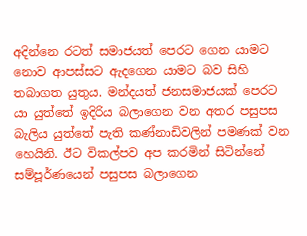අදින්නෙ රටත් සමාජයත් පෙරට ගෙන යාමට නොව ආපස්සට ඇදගෙන යාමට බව සිහි තබාගත යුතුය. මන්දයත් ජනසමාජයක් පෙරට යා යුත්තේ ඉදිරිය බලාගෙන වන අතර පසුපස බැලිය යුත්තේ පැති කණ්නාඩිවලින් පමණක් වන හෙයිනි. ඊට විකල්පව අප කරමින් සිටින්නේ සම්පූර්ණයෙන් පසුපස බලාගෙන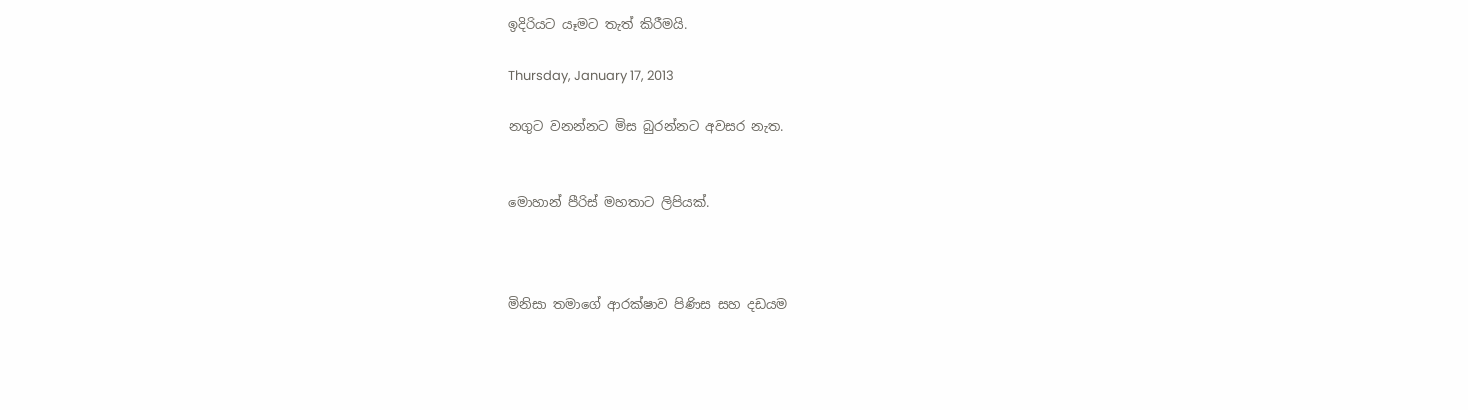ඉදිරියට යෑමට තැත් කිරීමයි.

Thursday, January 17, 2013

නගුට වනන්නට මිස බුරන්නට අවසර නැත.


මොහාන් පීරිස් මහතාට ලිපියක්.



මිනිසා තමාගේ ආරක්ෂාව පිණිස සහ දඩයම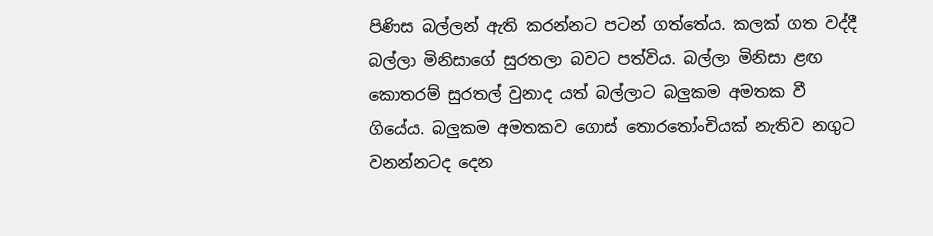පිණිස බල්ලන් ඇති කරන්නට පටන් ගත්තේය. කලක් ගත වද්දී බල්ලා මිනිසාගේ සුරතලා බවට පත්විය. බල්ලා මිනිසා ළඟ කොතරම් සුරතල් වුනාද යත් බල්ලාට බලුකම අමතක වී ගියේය. බලුකම අමතකව ගොස් තොරතෝංචියක් නැතිව නගුට වනන්නටද දෙන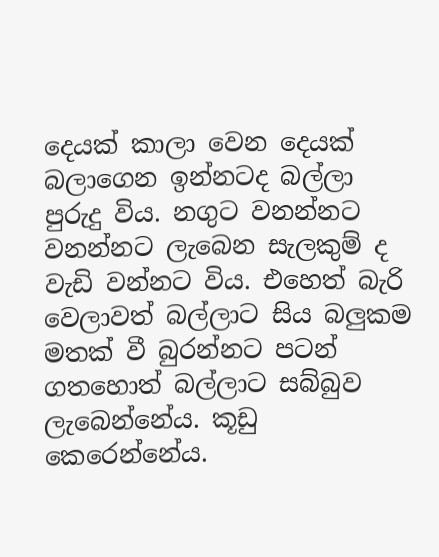දෙයක් කාලා වෙන දෙයක් බලාගෙන ඉන්නටද බල්ලා පුරුදු විය. නගුට වනන්නට වනන්නට ලැබෙන සැලකුම් ද වැඩි වන්නට විය. එහෙත් බැරි වෙලාවත් බල්ලාට සිය බලුකම මතක් වී බුරන්නට පටන් ගතහොත් බල්ලාට සබ්බුව ලැබෙන්නේය. කූඩු කෙරෙන්නේය.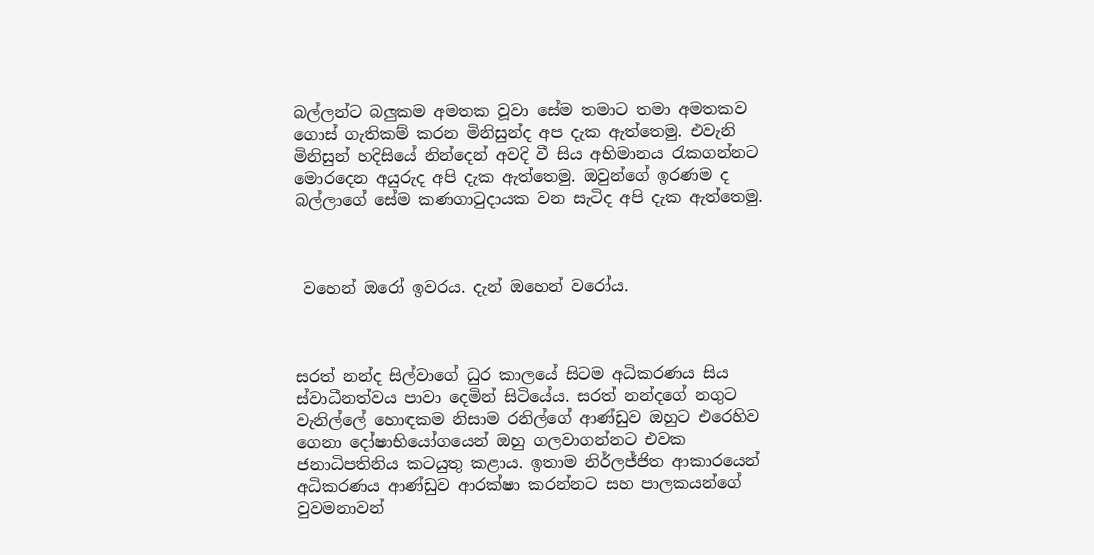බල්ලන්ට බලුකම අමතක වූවා සේම තමාට තමා අමතකව ගොස් ගැතිකම් කරන මිනිසුන්ද අප දැක ඇත්තෙමු. එවැනි මිනිසුන් හදිසියේ නින්දෙන් අවදි වී සිය අභිමානය රැකගන්නට මොරදෙන අයුරුද අපි දැක ඇත්තෙමු. ඔවුන්ගේ ඉරණම ද බල්ලාගේ සේම කණගාටුදායක වන සැටිද අපි දැක ඇත්තෙමු.



 වහෙන් ඔරෝ ඉවරය. දැන් ඔහෙන් වරෝය.



සරත් නන්ද සිල්වාගේ ධුර කාලයේ සිටම අධිකරණය සිය ස්වාධීනත්වය පාවා දෙමින් සිටියේය. සරත් නන්දගේ නගුට වැනිල්ලේ හොඳකම නිසාම රනිල්ගේ ආණ්ඩුව ඔහුට එරෙහිව ගෙනා දෝෂාභියෝගයෙන් ඔහු ගලවාගන්නට එවක ජනාධිපතිනිය කටයුතු කළාය. ඉතාම නිර්ලජ්ජිත ආකාරයෙන් අධිකරණය ආණ්ඩුව ආරක්ෂා කරන්නට සහ පාලකයන්ගේ වුවමනාවන්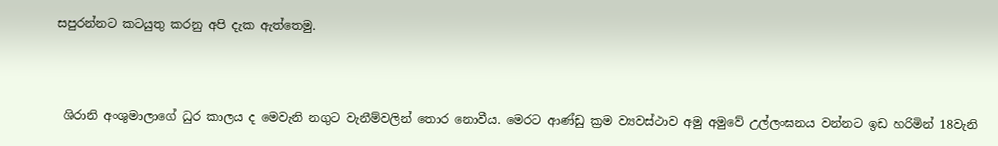සපුරන්නට කටයුතු කරනු අපි දැක ඇත්තෙමු.



 ශිරානි අංශුමාලාගේ ධුර කාලය ද මෙවැනි නගුට වැනීම්වලින් තොර නොවීය. මෙරට ආණ්ඩු ක්‍රම ව්‍යවස්ථාව අමු අමුවේ උල්ලංඝනය වන්නට ඉඩ හරිමින් 18වැනි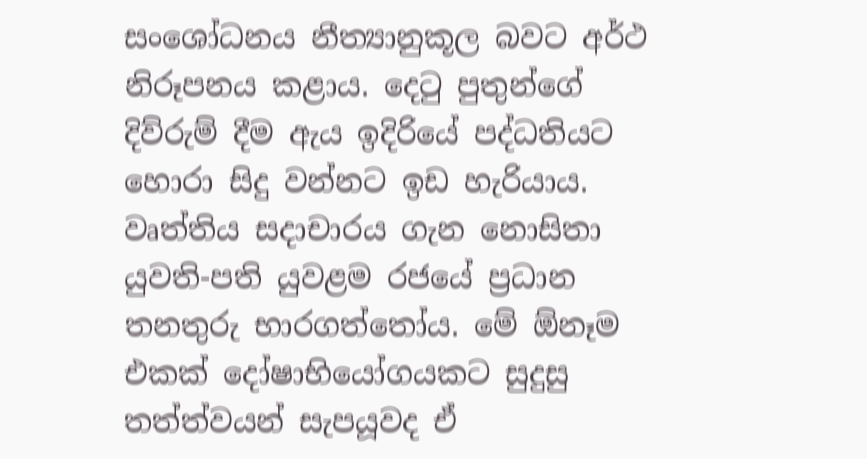සංශෝධනය නීත්‍යානුකූල බවට අර්ථ නිරූපනය කළාය. දෙටු පුතුන්ගේ දිව්රුම් දීම ඇය ඉදිරියේ පද්ධතියට හොරා සිදු වන්නට ඉඩ හැරියාය. වෘත්තිය සදාචාරය ගැන නොසිතා යුවති-පති යුවළම රජයේ ප්‍රධාන තනතුරු භාරගත්තෝය. මේ ඕනෑම එකක් දෝෂාභියෝගයකට සුදුසු තත්ත්වයන් සැපයූවද ඒ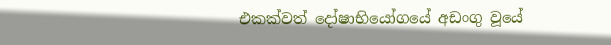එකක්වත් දෝෂාභියෝගයේ අඩංගු වූයේ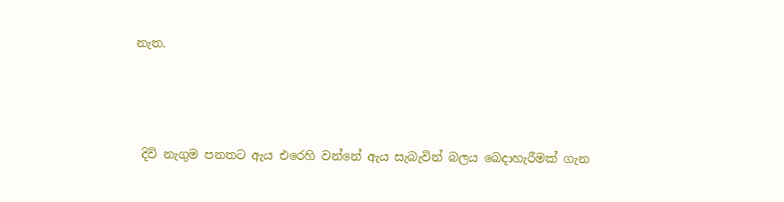නැත.



 දිවි නැගුම පනතට ඇය එරෙහි වන්නේ ඇය සැබැවින් බලය බෙදාහැරීමක් ගැන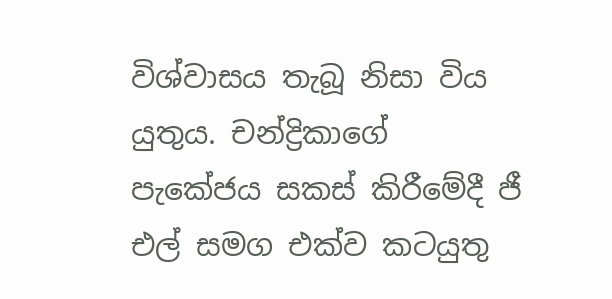විශ්වාසය තැබූ නිසා විය යුතුය. චන්ද්‍රිකාගේ පැකේජය සකස් කිරීමේදී ජී එල් සමග එක්ව කටයුතු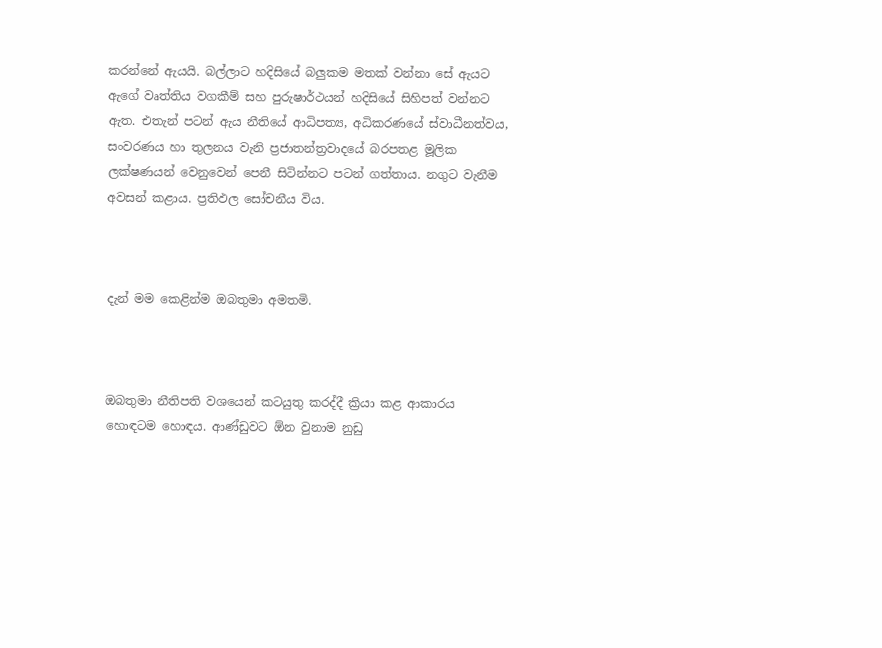කරන්නේ ඇයයි. බල්ලාට හදිසියේ බලුකම මතක් වන්නා සේ ඇයට ඇගේ වෘත්තිය වගකීම් සහ පුරුෂාර්ථයන් හදිසියේ සිහිපත් වන්නට ඇත. එතැන් පටන් ඇය නීතියේ ආධිපත්‍ය, අධිකරණයේ ස්වාධීනත්වය, සංවරණය හා තුලනය වැනි ප්‍රජාතන්ත්‍රවාදයේ බරපතළ මූලික ලක්ෂණයන් වෙනුවෙන් පෙනී සිටින්නට පටන් ගත්තාය. නගුට වැනීම අවසන් කළාය. ප්‍රතිඵල සෝචනීය විය.



දැන් මම කෙළින්ම ඔබතුමා අමතමි.



ඔබතුමා නීතිපති වශයෙන් කටයුතු කරද්දී ක්‍රියා කළ ආකාරය හොඳටම හොඳය. ආණ්ඩුවට ඕන වුනාම නුඩු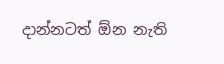දාන්නටත් ඕන නැති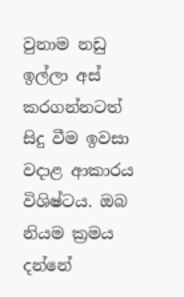වුනාම නඩු ඉල්ලා අස් කරගන්නටත් සිදු වීම ඉවසා වදාළ ආකාරය විශිෂ්ටය. ඔබ නියම ක්‍රමය දන්නේ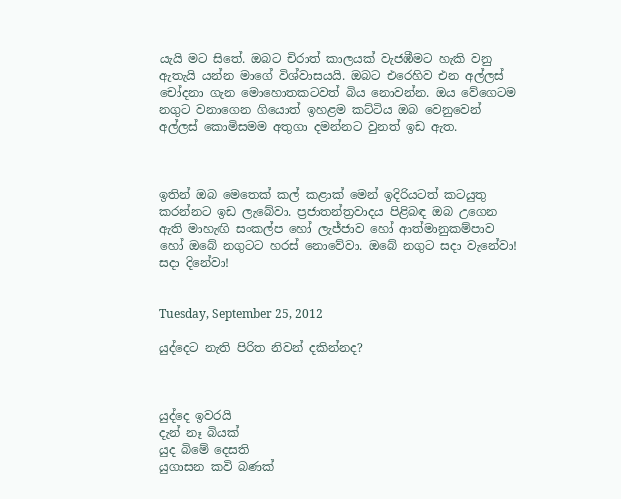යැයි මට සිතේ. ඔබට චිරාත් කාලයක් වැජඹීමට හැකි වනු ඇතැයි යන්න මාගේ විශ්වාසයයි. ඔබට එරෙහිව එන අල්ලස් චෝදනා ගැන මොහොතකටවත් බිය නොවන්න. ඔය වේගෙටම නගුට වනාගෙන ගියොත් ඉහළම කට්ටිය ඔබ වෙනුවෙන් අල්ලස් කොමිසමම අතුගා දමන්නට වුනත් ඉඩ ඇත.



ඉතින් ඔබ මෙතෙක් කල් කළාක් මෙන් ඉදිරියටත් කටයුතු කරන්නට ඉඩ ලැබේවා. ප්‍රජාතන්ත්‍රවාදය පිළිබඳ ඔබ උගෙන ඇති මාහැඟි සංකල්ප හෝ ලැජ්ජාව හෝ ආත්මානුකම්පාව හෝ ඔබේ නගුටට හරස් නොවේවා. ඔබේ නගුට සදා වැනේවා! සදා දිනේවා!


Tuesday, September 25, 2012

යුද්දෙට නැති පිරිත නිවන් දකින්නද?



යුද්දෙ ඉවරයි
දැන් නෑ බියක්
යුද බිමේ දෙසති
යුගාසන කවි බණක්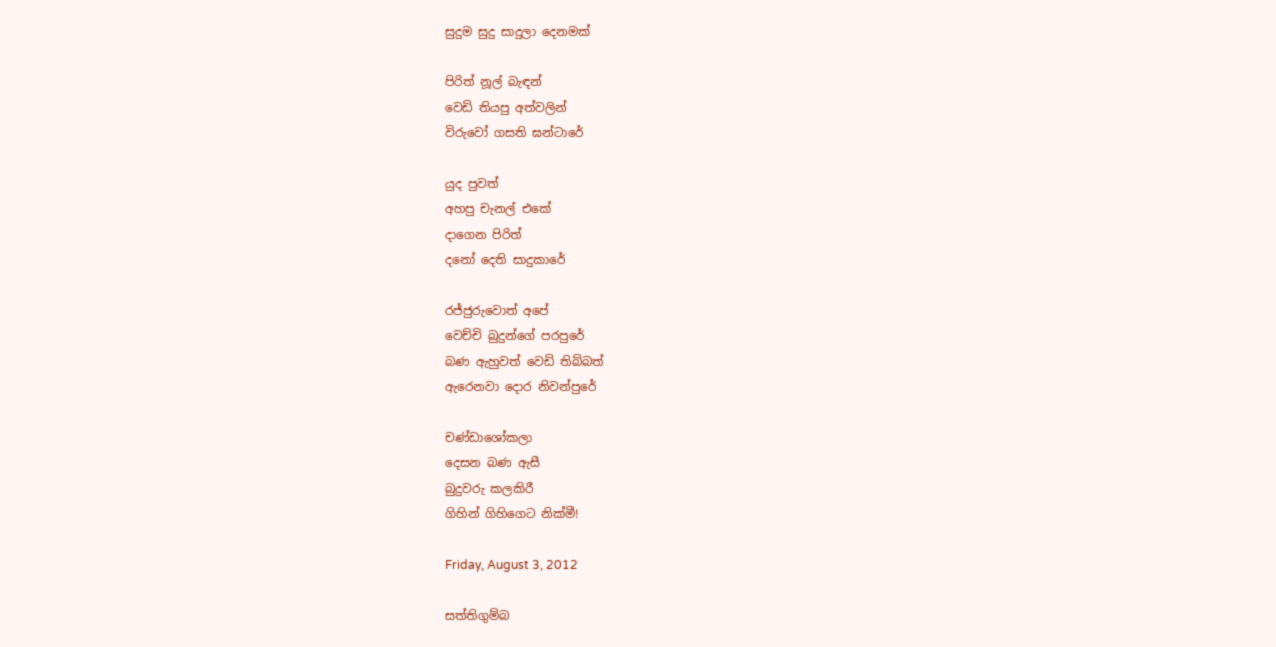සුදුම සුදු සාදුලා දෙනමක්

පිරිත් නූල් බැඳන්
වෙඩි තියපු අත්වලින්
විරුවෝ ගසති ඝන්ටාරේ

යුද පුවත්
අහපු චැනල් එකේ
දාගෙන පිරිත්
දනෝ දෙති සාදුකාරේ

රජ්ජුරුවොත් අපේ
වෙච්චි බුදුන්ගේ පරපුරේ
බණ ඇහුවත් වෙඩි තිබ්බත්
ඇරෙනවා දොර නිවන්පුරේ

චණ්ඩාශෝකලා
දෙසන බණ ඇසී
බුදුවරු කලකිරී
ගිහින් ගිහිගෙට නික්මී!

Friday, August 3, 2012

සත්තිගුම්බ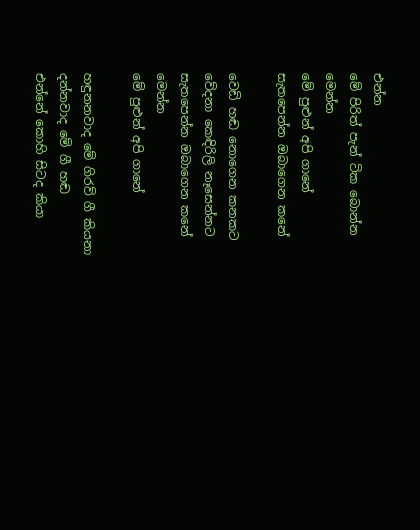එන්න
මේ පිරිත් පැන් ටික බොන්න
මෙන්න
මේ පුළුන් අපි ගානේ
සැතපෙන්න ඔබාගෙන කනේ

වෙඩි හඬ නොගෙන කනකට
වේදනා කෙඳිරිලි නෑසෙන්නට
සැතපෙන්න ඔබාගෙන කනේ
මෙන්න
මේ පුළුන් අපි ගානේ

හඳුනනවාද මේ ගිරව් ගී කියනා
දන්නවාද මේ ගී හඬ
එන්නේ කොහි සිටද කියා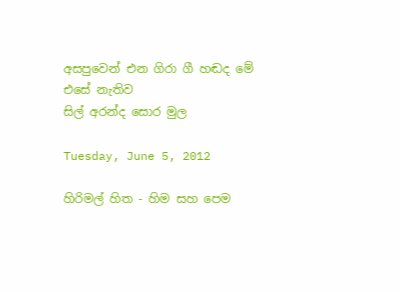අසපුවෙන් එන ගිරා ගී හඬද මේ
එසේ නැතිව
සිල් අරන්ද සොර මුල

Tuesday, June 5, 2012

හිරිමල් හිත - හිම සහ පෙම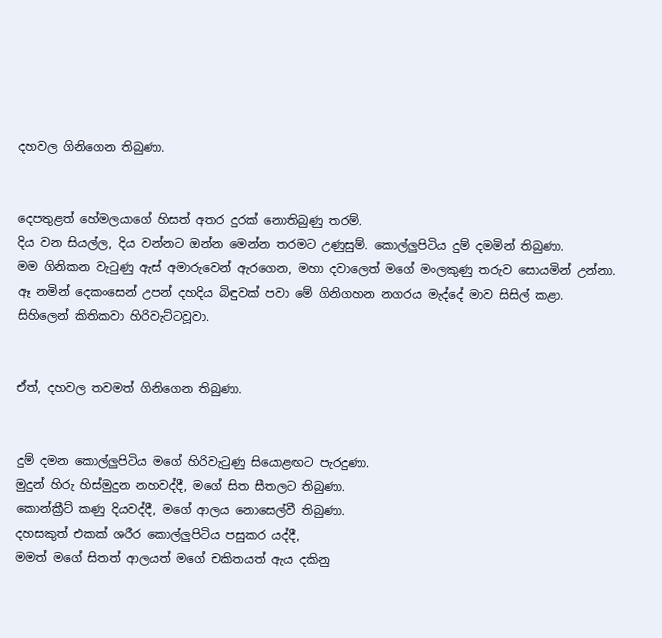දහවල ගිනිගෙන තිබුණා.


දෙපතුළත් හේමලයාගේ හිසත් අතර දුරක් නොතිබුණු තරම්.
දිය වන සියල්ල, දිය වන්නට ඔන්න මෙන්න තරමට උණුසුම්. කොල්ලුපිටිය දුම් දමමින් තිබුණා.
මම ගිනිකන වැටුණු ඇස් අමාරුවෙන් ඇරගෙන, මහා දවාලෙත් මගේ මංලකුණු තරුව සොයමින් උන්නා.
ඈ නමින් දෙකංසෙන් උපන් දහදිය බි‍ඳුවක් පවා මේ ගිනිගහන නගරය මැද්දේ මාව සිසිල් කළා.
සිහිලෙන් කිතිකවා හිරිවැට්ටවූවා.


ඒත්, දහවල තවමත් ගිනිගෙන තිබුණා.


දුම් දමන කොල්ලුපිටිය මගේ හිරිවැටුණු සියොළඟට පැරදුණා.
මුදුන් හිරු හිස්මුදුන නහවද්දී, මගේ සිත සීතලට තිබුණා.
කොන්ක්‍රීට් කණු දියවද්දී, මගේ ආලය නොසෙල්වී තිබුණා.
දහසකුත් එකක් ශරීර කොල්ලුපිටිය පසුකර යද්දී,
මමත් මගේ සිතත් ආලයත් මගේ චකිතයත් ඇය දකිනු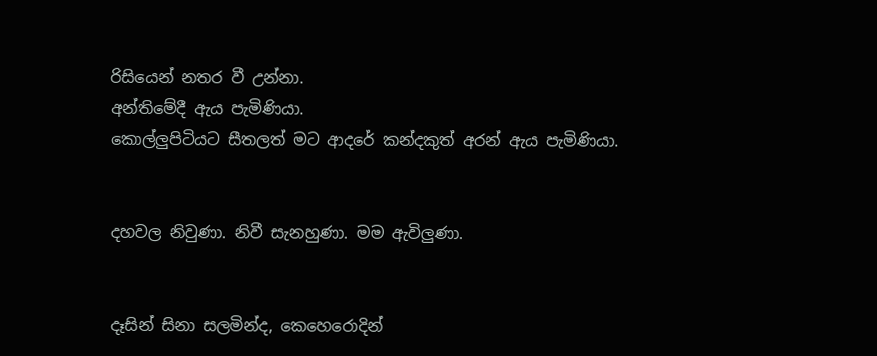රිසියෙන් නතර වී උන්නා.
අන්තිමේදී ඇය පැමිණියා.
කොල්ලුපිටියට සීතලත් මට ආදරේ කන්දකුත් අරන් ඇය පැමිණියා.


දහවල නිවුණා. නිවී සැනහුණා. මම ඇවිලුණා.


දෑසින් සිනා සලමින්ද, කෙහෙරොදින්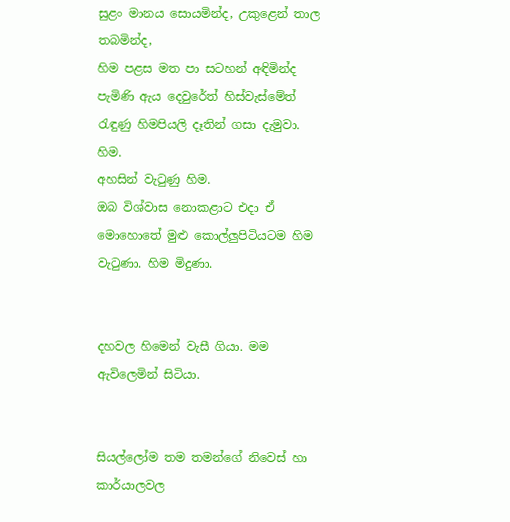සුළං මානය සොයමින්ද, උකුළෙන් තාල තබමින්ද,
හිම පළස මත පා සටහන් අඳිමින්ද පැමිණි ඇය දෙවුරේත් හිස්වැස්මේත් රැඳුණු හිමපියලි දෑතින් ගසා දැමුවා.
හිම.
අහසින් වැටුණු හිම.
ඔබ විශ්වාස නොකළාට එදා ඒ මොහොතේ මුළු කොල්ලුපිටියටම හිම වැටුණා. හිම මිදුණා.


දහවල හිමෙන් වැසී ගියා. මම ඇවිලෙමින් සිටියා.


සියල්ලෝම තම තමන්ගේ නිවෙස් හා කාර්යාලවල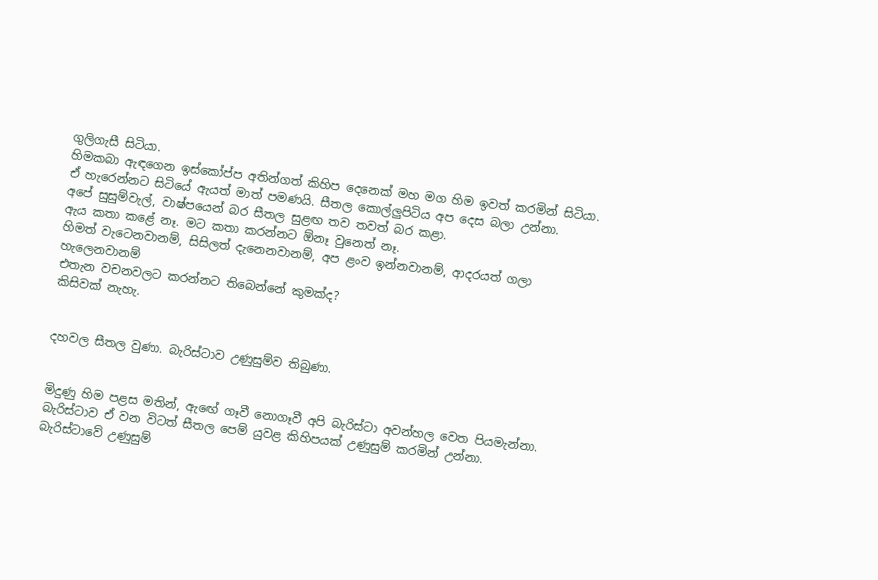ගුලිගැසී සිටියා.
හිමකබා ඇඳගෙන ඉස්කෝප්ප අතින්ගත් කිහිප දෙනෙක් මහ මග හිම ඉවත් කරමින් සිටියා.
ඒ හැරෙන්නට සිටියේ ඇයත් මාත් පමණයි. සීතල කොල්ලුපිටිය අප දෙස බලා උන්නා.
අපේ සුසුම්වැල්, වාෂ්පයෙන් බර සීතල සුළඟ තව තවත් බර කළා.
ඇය කතා කළේ නෑ. මට කතා කරන්නට ඕනෑ වුනෙත් නෑ.
හිමත් වැටෙනවානම්, සිසිලත් දැනෙනවානම්, අප ළංව ඉන්නවානම්, ආදරයත් ගලා හැලෙනවානම්
එතැන වචනවලට කරන්නට තිබෙන්නේ කුමක්ද?
කිසිවක් නැහැ.


දහවල සීතල වුණා. බැරිස්ටාව උණුසුම්ව තිබුණා.


මිදුණු හිම පළස මතින්, ඇඟේ ගෑවී නොගෑවී අපි බැරිස්ටා අවන්හල වෙත පියමැන්නා.
බැරිස්ටාව ඒ වන විටත් සීතල පෙම් යුවළ කිහිපයක් උණුසුම් කරමින් උන්නා.
බැරිස්ටාවේ උණුසුම්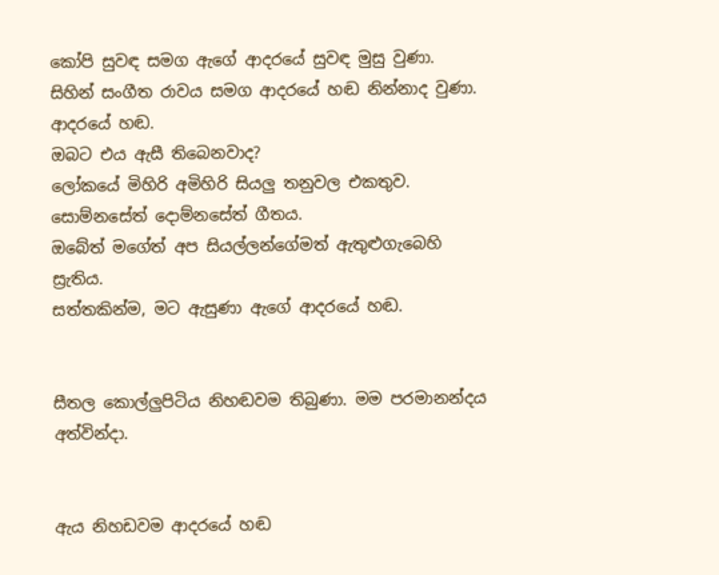කෝපි සුවඳ සමග ඇගේ ආදරයේ සුවඳ මුසු වුණා.
සිහින් සංගීත රාවය සමග ආදරයේ හඬ නින්නාද වුණා.
ආදරයේ හඬ.
ඔබට එය ඇසී තිබෙනවාද?
ලෝකයේ මිහිරි අමිහිරි සියලු තනුවල එකතුව. සොම්නසේත් දොම්නසේත් ගීතය.
ඔබේත් මගේත් අප සියල්ලන්ගේමත් ඇතුළුගැබෙහි ස්‍රැතිය.
සත්තකින්ම, මට ඇසුණා ඇගේ ආදරයේ හඬ.


සීතල කොල්ලුපිටිය නිහඬවම තිබුණා. මම පරමානන්දය අත්වින්දා.


ඇය නිහඩවම ආදරයේ හඬ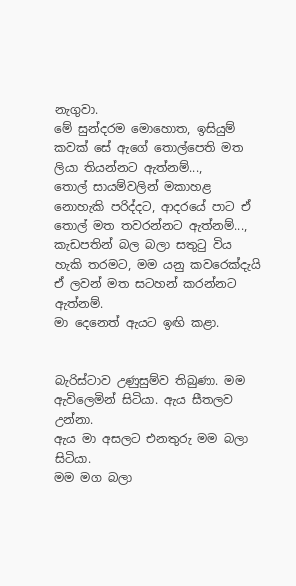නැගුවා.
මේ සුන්දරම මොහොත, ඉසියුම් කවක් සේ ඇගේ තොල්පෙති මත ලියා තියන්නට ඇත්නම්...,
තොල් සායම්වලින් මකාහළ නොහැකි පරිද්දට, ආදරයේ පාට ඒ තොල් මත තවරන්නට ඇත්නම්...,
කැඩපතින් බල බලා සතුටු විය හැකි තරමට, මම යනු කවරෙක්දැයි ඒ ලවන් මත සටහන් කරන්නට ඇත්නම්.
මා දෙනෙත් ඇයට ඉඟි කළා.


බැරිස්ටාව උණුසුම්ව තිබුණා. මම ඇවිලෙමින් සිටියා. ඇය සීතලව උන්නා.
ඇය මා අසලට එනතුරු මම බලා සිටියා.
මම මග බලා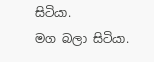සිටියා.
මග බලා සිටියා.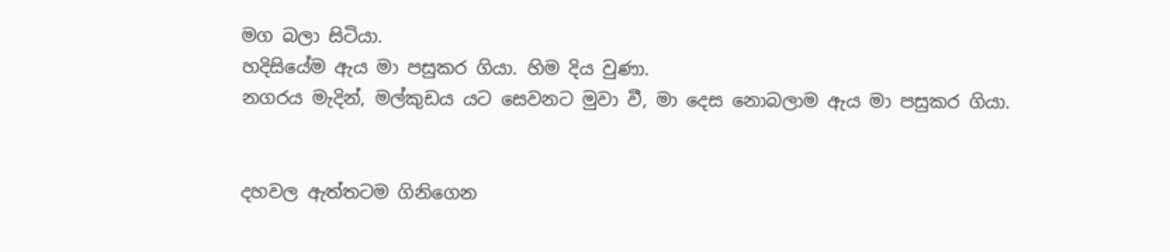මග බලා සිටියා.
හදිසියේම ඇය මා පසුකර ගියා. හිම දිය වුණා.
නගරය මැදින්, මල්කුඩය යට සෙවනට මුවා වී, මා දෙස නොබලාම ඇය මා පසුකර ගියා.


දහවල ඇත්තටම ගිනිගෙන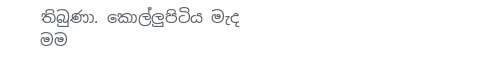තිබුණා. කොල්ලුපිටිය මැද මම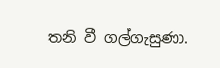තනි වී ගල්ගැසුණා.